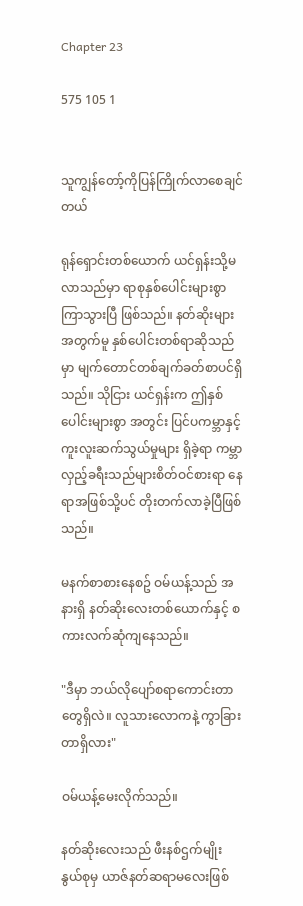Chapter 23

575 105 1


သူကျွန်တော့်ကိုပြန်ကြိုက်လာစေချင်တယ်

ရုန်ရှောင်းတစ်ယောက် ယင်ရှန်းသို့မလာသည်မှာ ရာစုနှစ်ပေါင်းများစွာ ကြာသွားပြီ ဖြစ်သည်။ နတ်ဆိုးများအတွက်မူ နှစ်ပေါင်းတစ်ရာဆိုသည်မှာ မျက်တောင်တစ်ချက်ခတ်စာပင်ရှိသည်။ သိုငြား ယင်ရှန်းက ဤနှစ်ပေါင်းများစွာ အတွင်း ပြင်ပကမ္ဘာနှင့် ကူးလူးဆက်သွယ်မှုများ ရှိခဲ့ရာ ကမ္ဘာလှည့်ခရီးသည်များစိတ်ဝင်စားရာ နေရာအဖြစ်သို့ပင် တိုးတက်လာခဲ့ပြီဖြစ်သည်။

မနက်စာစားနေစဥ် ဝမ်ယန့်သည် အနားရှိ နတ်ဆိုးလေးတစ်ယောက်နှင့် စကားလက်ဆုံကျနေသည်။

"ဒီမှာ ဘယ်လိုပျော်စရာကောင်းတာတွေရှိလဲ။ လူသားလောကနဲ့ ကွာခြားတာရှိလား"

ဝမ်ယန့်မေးလိုက်သည်။

နတ်ဆိုးလေးသည် ဖီးနစ်ဌက်မျိုးနွယ်စုမှ ယာဇ်နတ်ဆရာမလေးဖြစ်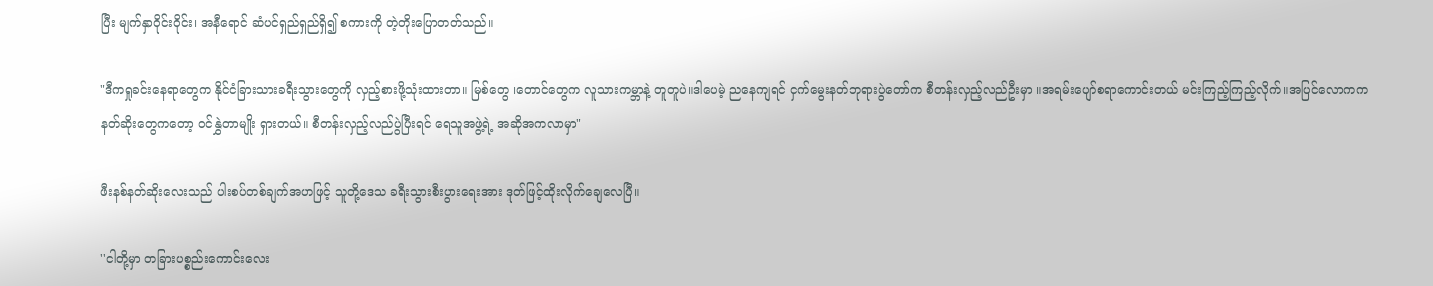ပြီး မျက်နှာဝိုင်းဝိုင်း၊ အနီရောင် ဆံပင်ရှည်ရှည်ရှိ၍ စကားကို တဲ့တိုးပြောတတ်သည်။

"ဒီကရှုခင်းနေရာတွေက နိုင်ငံခြားသားခရီးသွားတွေကို လှည့်စားဖို့သုံးထားတာ။ မြစ်တွေ ၊တောင်တွေက လူသားကမ္ဘာနဲ့ တူတူပဲ။ဒါပေမဲ့ ညနေကျရင် ငှက်မွေးနတ်ဘုရားပွဲတော်က စီတန်းလှည့်လည်ဦးမှာ ။အရမ်းပျော်စရာကောင်းတယ် မင်းကြည့်ကြည့်လိုက်။အပြင်လောကက နတ်ဆိုးတွေကတော့ ဝင်နွှဲတာမျိုး ရှားတယ်။ စီတန်းလှည့်လည်ပွဲပြီးရင် ရေသူအဖွဲ့ရဲ့ အဆိုအကလာမှာ"

ဖီးနစ်နတ်ဆိုးလေးသည် ပါးစပ်တစ်ချက်အဟဖြင့် သူတို့ဒေသ ခရီးသွားစီးပွားရေးအား ဒုတ်ဖြင့်ထိုးလိုက်ချေလေပြီ။

''ငါတို့မှာ တခြားပစ္စည်းကောင်းလေး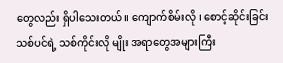တွေလည်း ရှိပါသေးတယ်။ ကျောက်စိမ်းလို ၊ စောင့်ဆိုင်းခြင်းသစ်ပင်ရဲ့ သစ်ကိုင်းလို မျိုး အရာတွေအများကြီး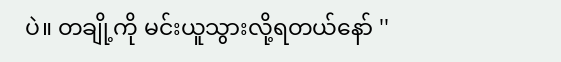ပဲ။ တချို့ကို မင်းယူသွားလို့ရတယ်နော် ''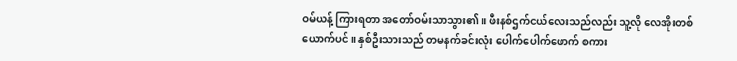ဝမ်ယန့် ကြားရတာ အတော်ဝမ်းသာသွား၏။ ဖီးနစ်ဌက်ငယ်လေးသည်လည်း သူ့လို လေအိုးတစ်ယောက်ပင်။ နှစ်ဦးသားသည် တမနက်ခင်းလုံး ပေါက်ပေါက်ဖောက် စကား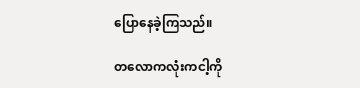ပြောနေခဲ့ကြသည်။

တလောကလုံးကငါ့ကို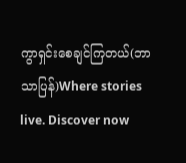ကွာရှင်းစေချင်ကြတယ်(ဘာသာပြန်)Where stories live. Discover now